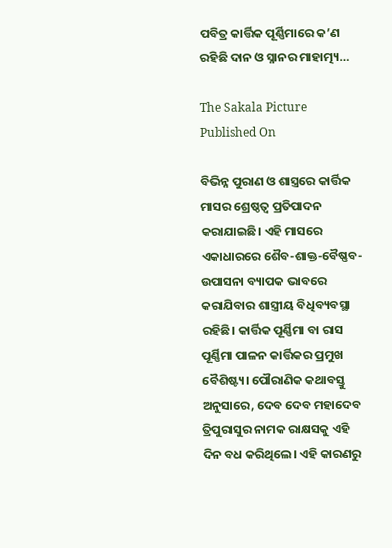ପବିତ୍ର କାର୍ତ୍ତିକ ପୂର୍ଣ୍ଣିମାରେ କ’ଣ ରହିଛି ଦାନ ଓ ସ୍ନାନର ମାହାତ୍ମ୍ୟ…

The Sakala Picture
Published On

ବିଭିନ୍ନ ପୁରାଣ ଓ ଶାସ୍ତ୍ରରେ କାର୍ତ୍ତିକ ମାସର ଶ୍ରେଷ୍ଠତ୍ବ ପ୍ରତିପାଦନ କରାଯାଇଛି। ଏହି ମାସରେ ଏକାଧାରରେ ଶୈବ-ଶାକ୍ତ-ବୈଷ୍ଣବ-ଉପାସନା ବ୍ୟାପକ ଭାବରେ କରାଯିବାର ଶାସ୍ତ୍ରୀୟ ବିଧିବ୍ୟବସ୍ଥା ରହିଛି। କାର୍ତ୍ତିକ ପୂର୍ଣ୍ଣିମା ବା ରାସ ପୂର୍ଣ୍ଣିମା ପାଳନ କାର୍ତ୍ତିକର ପ୍ରମୁଖ ବୈଶିଷ୍ଟ୍ୟ। ପୌରାଣିକ କଥାବସ୍ତୁ ଅନୁସାରେ, ଦେବ ଦେବ ମହାଦେବ ତ୍ରିପୁରାସୁର ନାମକ ରାକ୍ଷସକୁ ଏହି ଦିନ ବଧ କରିଥିଲେ। ଏହି କାରଣରୁ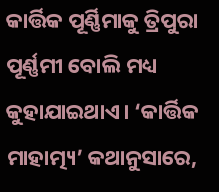କାର୍ତ୍ତିକ ପୂର୍ଣ୍ଣିମାକୁ ତ୍ରିପୁରା ପୂର୍ଣ୍ଣମୀ ବୋଲି ମଧ୍ୟ କୁହାଯାଇଥାଏ। ‘କାର୍ତ୍ତିକ ମାହାତ୍ମ୍ୟ’ କଥାନୁସାରେ,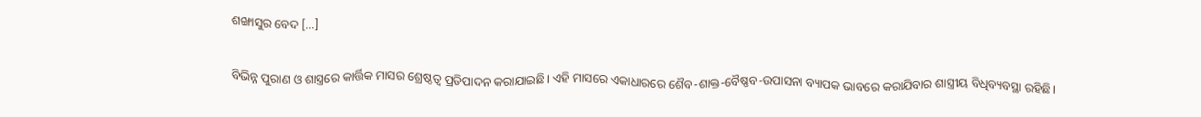ଶଙ୍ଖାସୁର ବେଦ […]

ବିଭିନ୍ନ ପୁରାଣ ଓ ଶାସ୍ତ୍ରରେ କାର୍ତ୍ତିକ ମାସର ଶ୍ରେଷ୍ଠତ୍ବ ପ୍ରତିପାଦନ କରାଯାଇଛି। ଏହି ମାସରେ ଏକାଧାରରେ ଶୈବ-ଶାକ୍ତ-ବୈଷ୍ଣବ-ଉପାସନା ବ୍ୟାପକ ଭାବରେ କରାଯିବାର ଶାସ୍ତ୍ରୀୟ ବିଧିବ୍ୟବସ୍ଥା ରହିଛି।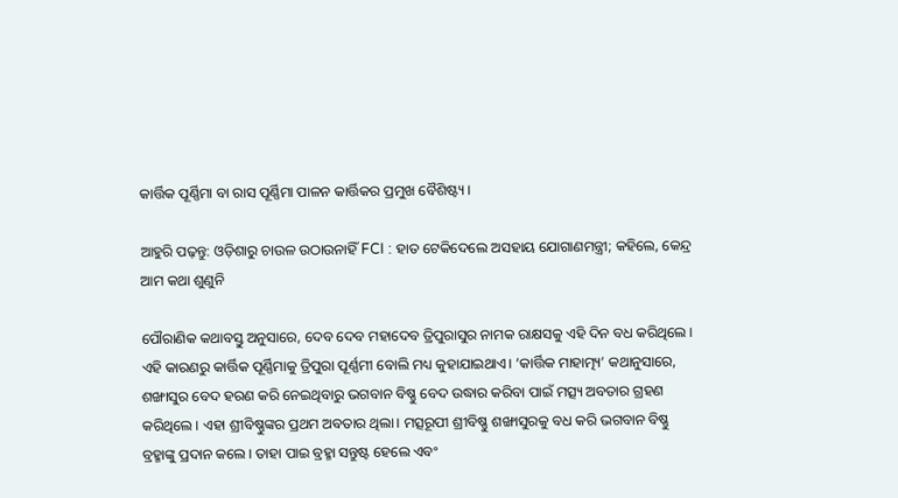କାର୍ତ୍ତିକ ପୂର୍ଣ୍ଣିମା ବା ରାସ ପୂର୍ଣ୍ଣିମା ପାଳନ କାର୍ତ୍ତିକର ପ୍ରମୁଖ ବୈଶିଷ୍ଟ୍ୟ।

ଆହୁରି ପଢ଼ନ୍ତୁ: ଓଡ଼ିଶାରୁ ଚାଉଳ ଉଠାଉନାହିଁ FCI : ହାତ ଟେକିଦେଲେ ଅସହାୟ ଯୋଗାଣମନ୍ତ୍ରୀ; କହିଲେ, କେନ୍ଦ୍ର ଆମ କଥା ଶୁଣୁନି

ପୌରାଣିକ କଥାବସ୍ତୁ ଅନୁସାରେ, ଦେବ ଦେବ ମହାଦେବ ତ୍ରିପୁରାସୁର ନାମକ ରାକ୍ଷସକୁ ଏହି ଦିନ ବଧ କରିଥିଲେ। ଏହି କାରଣରୁ କାର୍ତ୍ତିକ ପୂର୍ଣ୍ଣିମାକୁ ତ୍ରିପୁରା ପୂର୍ଣ୍ଣମୀ ବୋଲି ମଧ୍ୟ କୁହାଯାଇଥାଏ। ‘କାର୍ତ୍ତିକ ମାହାତ୍ମ୍ୟ’ କଥାନୁସାରେ, ଶଙ୍ଖାସୁର ବେଦ ହରଣ କରି ନେଇଥିବାରୁ ଭଗବାନ ବିଷ୍ଣୁ ବେଦ ଉଦ୍ଧାର କରିବା ପାଇଁ ମତ୍ସ୍ୟ ଅବତାର ଗ୍ରହଣ କରିଥିଲେ। ଏହା ଶ୍ରୀବିଷ୍ଣୁଙ୍କର ପ୍ରଥମ ଅବତାର ଥିଲା। ମତ୍ସରୂପୀ ଶ୍ରୀବିଷ୍ଣୁ ଶଙ୍ଖାସୁରକୁ ବଧ କରି ଭଗବାନ ବିଷ୍ଣୁ ବ୍ରହ୍ମାଙ୍କୁ ପ୍ରଦାନ କଲେ। ତାହା ପାଇ ବ୍ରହ୍ମା ସନ୍ତୁଷ୍ଟ ହେଲେ ଏବଂ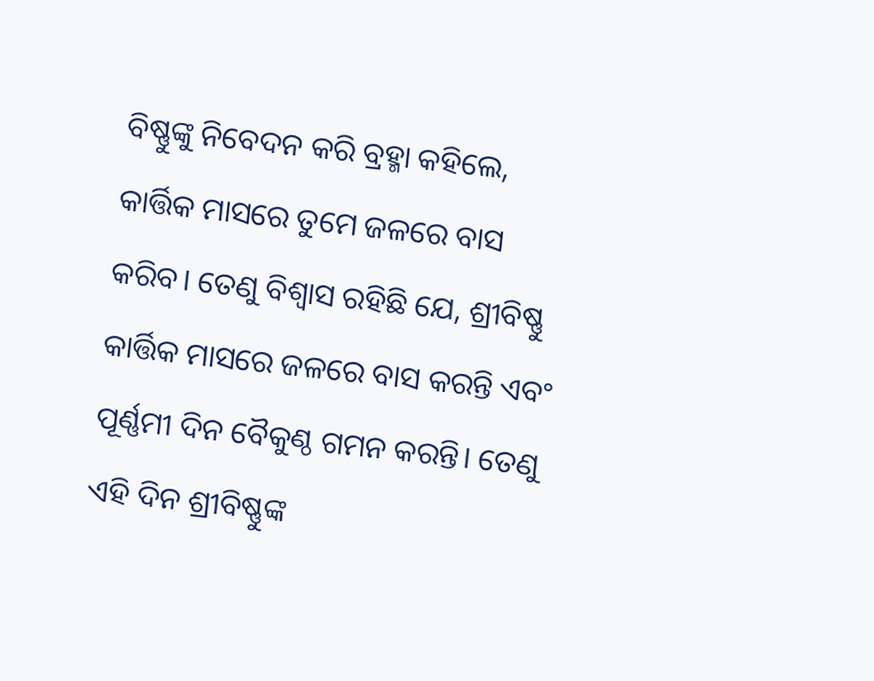ବିଷ୍ଣୁଙ୍କୁ ନିବେଦନ କରି ବ୍ରହ୍ମା କହିଲେ, କାର୍ତ୍ତିକ ମାସରେ ତୁମେ ଜଳରେ ବାସ କରିବ। ତେଣୁ ବିଶ୍ବାସ ରହିଛି ଯେ, ଶ୍ରୀବିଷ୍ଣୁ କାର୍ତ୍ତିକ ମାସରେ ଜଳରେ ବାସ କରନ୍ତି ଏବଂ ପୂର୍ଣ୍ଣମୀ ଦିନ ବୈକୁଣ୍ଠ ଗମନ କରନ୍ତି। ତେଣୁ ଏହି ଦିନ ଶ୍ରୀବିଷ୍ଣୁଙ୍କ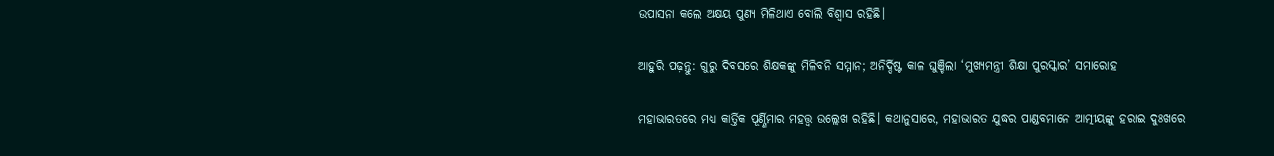ଉପାସନା କଲେ ଅକ୍ଷୟ ପୁଣ୍ୟ ମିଳିଥାଏ ବୋଲି ବିଶ୍ବାସ ରହିଛି।

ଆହୁରି ପଢ଼ନ୍ତୁ: ଗୁରୁ ଦିବସରେ ଶିକ୍ଷକଙ୍କୁ ମିଳିବନି ସମ୍ମାନ; ଅନିର୍ଦ୍ଦିଷ୍ଟ କାଳ ଘୁଞ୍ଚିଲା ‘ମୁଖ୍ୟମନ୍ତ୍ରୀ ଶିକ୍ଷା ପୁରସ୍କାର’ ସମାରୋହ

ମହାଭାରତରେ ମଧ୍ୟ କାର୍ତ୍ତିକ ପୂର୍ଣ୍ଣିମାର ମହତ୍ତ୍ବ ଉଲ୍ଲେଖ ରହିଛି। କଥାନୁସାରେ, ମହାଭାରତ ଯୁଦ୍ଧର ପାଣ୍ଡବମାନେ ଆତ୍ମୀୟଙ୍କୁ ହରାଇ ଦୁଃଖରେ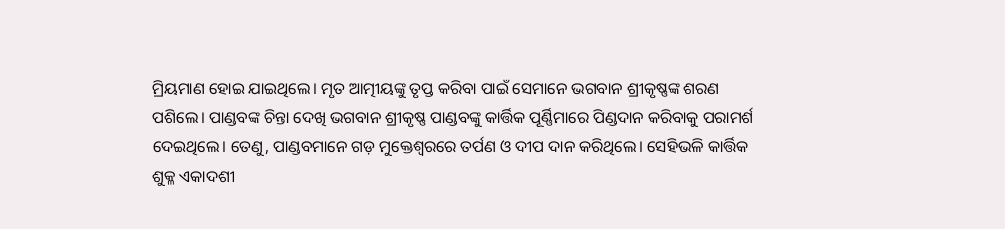ମ୍ରିୟମାଣ ହୋଇ ଯାଇଥିଲେ। ମୃତ ଆତ୍ମୀୟଙ୍କୁ ତୃପ୍ତ କରିବା ପାଇଁ ସେମାନେ ଭଗବାନ ଶ୍ରୀକୃଷ୍ଣଙ୍କ ଶରଣ ପଶିଲେ। ପାଣ୍ଡବଙ୍କ ଚିନ୍ତା ଦେଖି ଭଗବାନ ଶ୍ରୀକୃଷ୍ଣ ପାଣ୍ଡବଙ୍କୁ କାର୍ତ୍ତିକ ପୂର୍ଣ୍ଣିମାରେ ପିଣ୍ଡଦାନ କରିବାକୁ ପରାମର୍ଶ ଦେଇଥିଲେ। ତେଣୁ, ପାଣ୍ଡବମାନେ ଗଡ଼ ମୁକ୍ତେଶ୍ବରରେ ତର୍ପଣ ଓ ଦୀପ ଦାନ କରିଥିଲେ। ସେହିଭଳି କାର୍ତ୍ତିକ ଶୁକ୍ଳ ଏକାଦଶୀ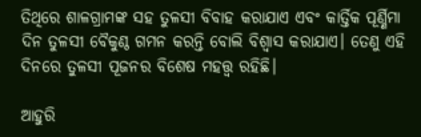ତିଥିରେ ଶାଳଗ୍ରାମଙ୍କ ସହ ତୁଳସୀ ବିବାହ କରାଯାଏ ଏବଂ କାର୍ତ୍ତିକ ପୂର୍ଣ୍ଣିମା ଦିନ ତୁଳସୀ ବୈକୁଣ୍ଠ ଗମନ କରନ୍ତି ବୋଲି ବିଶ୍ବାସ କରାଯାଏ। ତେଣୁ ଏହି ଦିନରେ ତୁଳସୀ ପୂଜନର ବିଶେଷ ମହତ୍ତ୍ବ ରହିଛି।

ଆହୁରି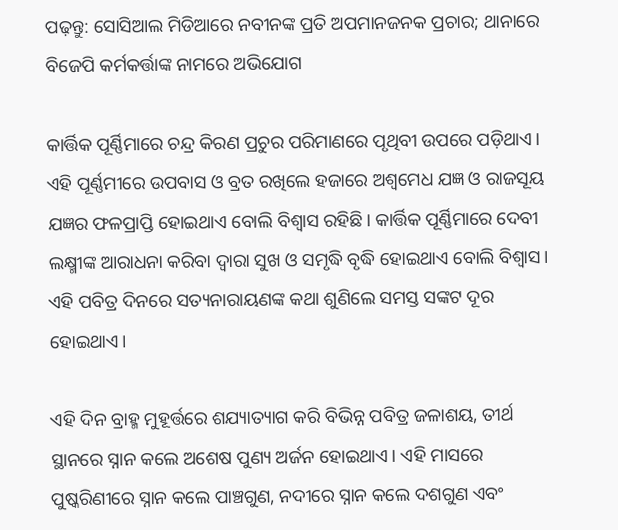ପଢ଼ନ୍ତୁ: ସୋସିଆଲ ମିଡିଆରେ ନବୀନଙ୍କ ପ୍ରତି ଅପମାନଜନକ ପ୍ରଚାର; ଥାନାରେ ବିଜେପି କର୍ମକର୍ତ୍ତାଙ୍କ ନାମରେ ଅଭିଯୋଗ

କାର୍ତ୍ତିକ ପୂର୍ଣ୍ଣିମାରେ ଚନ୍ଦ୍ର କିରଣ ପ୍ରଚୁର ପରିମାଣରେ ପୃଥିବୀ ଉପରେ ପଡ଼ିଥାଏ। ଏହି ପୂର୍ଣ୍ଣମୀରେ ଉପବାସ ଓ ବ୍ରତ ରଖିଲେ ହଜାରେ ଅଶ୍ୱମେଧ ଯଜ୍ଞ ଓ ରାଜସୂୟ ଯଜ୍ଞର ଫଳପ୍ରାପ୍ତି ହୋଇଥାଏ ବୋଲି ବିଶ୍ୱାସ ରହିଛି। କାର୍ତ୍ତିକ ପୂର୍ଣ୍ଣିମାରେ ଦେବୀ ଲକ୍ଷ୍ମୀଙ୍କ ଆରାଧନା କରିବା ଦ୍ବାରା ସୁଖ ଓ ସମୃଦ୍ଧି ବୃଦ୍ଧି ହୋଇଥାଏ ବୋଲି ବିଶ୍ବାସ। ଏହି ପବିତ୍ର ଦିନରେ ସତ୍ୟନାରାୟଣଙ୍କ କଥା ଶୁଣିଲେ ସମସ୍ତ ସଙ୍କଟ ଦୂର ହୋଇଥାଏ।

ଏହି ଦିନ ବ୍ରାହ୍ମ ମୁହୂର୍ତ୍ତରେ ଶଯ୍ୟାତ୍ୟାଗ କରି ବିଭିନ୍ନ ପବିତ୍ର ଜଳାଶୟ, ତୀର୍ଥ ସ୍ଥାନରେ ସ୍ନାନ କଲେ ଅଶେଷ ପୁଣ୍ୟ ଅର୍ଜନ ହୋଇଥାଏ। ଏହି ମାସରେ ପୁଷ୍କରିଣୀରେ ସ୍ନାନ କଲେ ପାଞ୍ଚଗୁଣ, ନଦୀରେ ସ୍ନାନ କଲେ ଦଶଗୁଣ ଏବଂ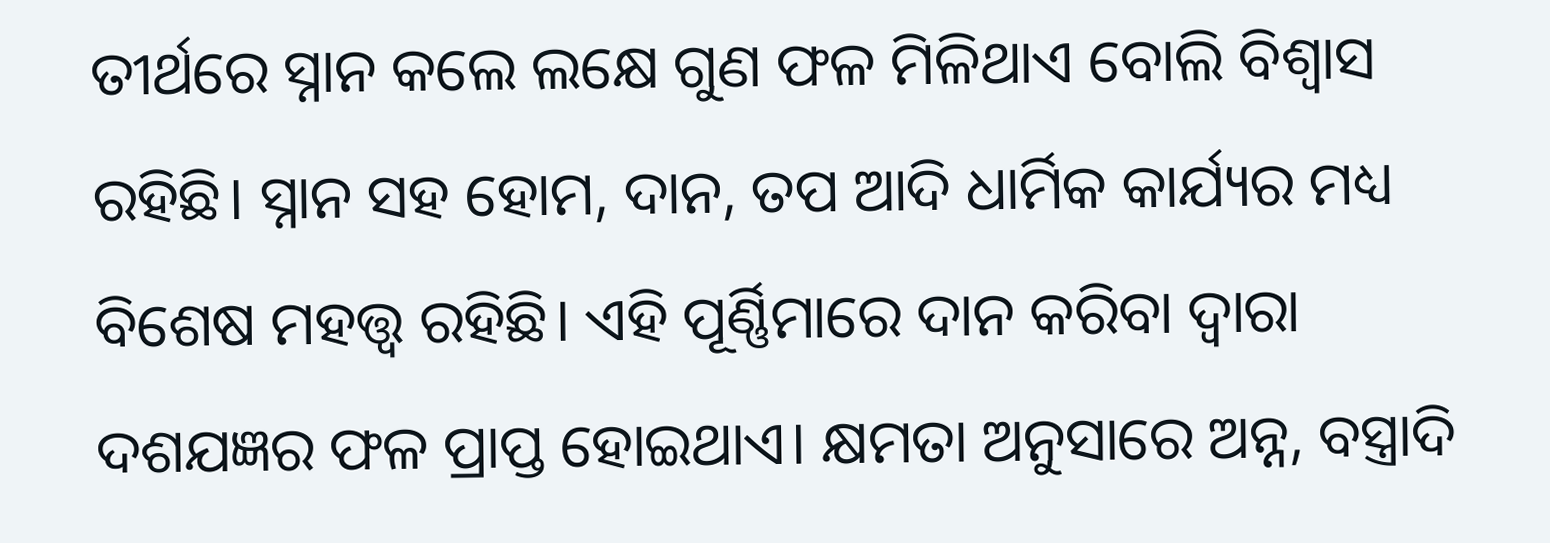ତୀର୍ଥରେ ସ୍ନାନ କଲେ ଲକ୍ଷେ ଗୁଣ ଫଳ ମିଳିଥାଏ ବୋଲି ବିଶ୍ବାସ ରହିଛି। ସ୍ନାନ ସହ ହୋମ, ଦାନ, ତପ ଆଦି ଧାର୍ମିକ କାର୍ଯ୍ୟର ମଧ୍ୟ ବିଶେଷ ମହତ୍ତ୍ୱ ରହିଛି। ଏହି ପୂର୍ଣ୍ଣିମାରେ ଦାନ କରିବା ଦ୍ବାରା ଦଶଯଜ୍ଞର ଫଳ ପ୍ରାପ୍ତ ହୋଇଥାଏ। କ୍ଷମତା ଅନୁସାରେ ଅନ୍ନ, ବସ୍ତ୍ରାଦି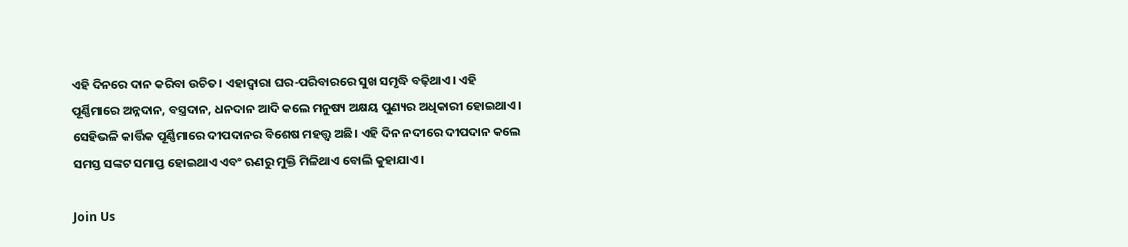ଏହି ଦିନରେ ଦାନ କରିବା ଉଚିତ। ଏହାଦ୍ୱାରା ଘର-ପରିବାରରେ ସୁଖ ସମୃଦ୍ଧି ବଢ଼ିଥାଏ। ଏହି ପୂର୍ଣ୍ଣିମାରେ ଅନ୍ନଦାନ, ବସ୍ତ୍ରଦାନ, ଧନଦାନ ଆଦି କଲେ ମନୁଷ୍ୟ ଅକ୍ଷୟ ପୁଣ୍ୟର ଅଧିକାରୀ ହୋଇଥାଏ। ସେହିଭଳି କାର୍ତ୍ତିକ ପୂର୍ଣ୍ଣିମାରେ ଦୀପଦାନର ବିଶେଷ ମହତ୍ତ୍ୱ ଅଛି। ଏହି ଦିନ ନଦୀରେ ଦୀପଦାନ କଲେ ସମସ୍ତ ସଙ୍କଟ ସମାପ୍ତ ହୋଇଥାଏ ଏବଂ ଋଣରୁ ମୁକ୍ତି ମିଳିଥାଏ ବୋଲି କୁହାଯାଏ।

Join Us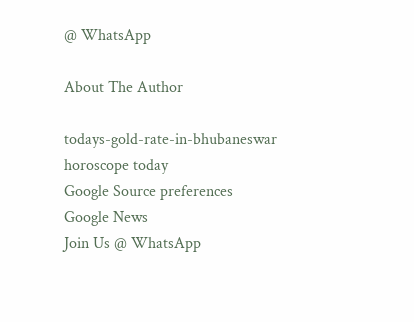@ WhatsApp

About The Author

todays-gold-rate-in-bhubaneswar
horoscope today
Google Source preferences
Google News
Join Us @ WhatsApp